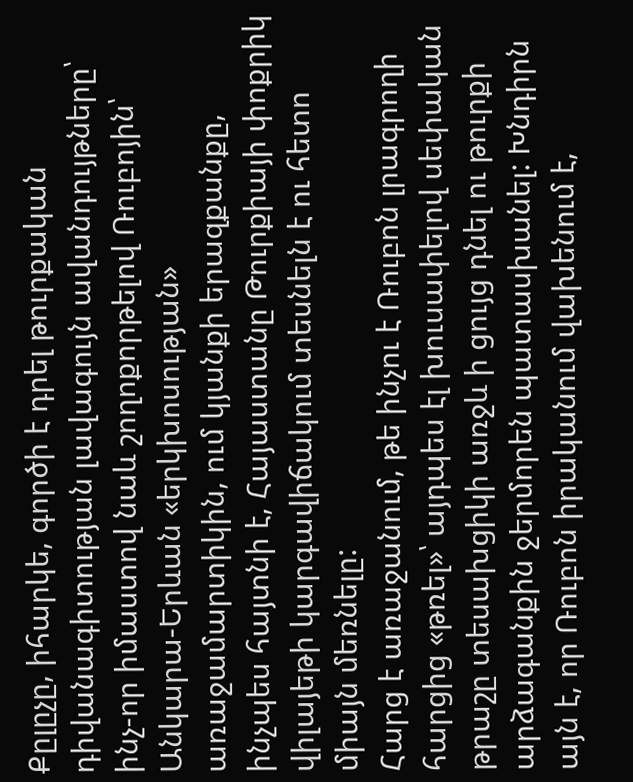Քըլըչը, իհարկե, գործի է դրել թուրքական դիվանագիտության լավագույն ավանդույթները՝ ինչ-որ իմաստով նաև շողոքորթելով Ռուբոյին՝ Անկարա-Երևան «երկխոսության» առաջամարտիկին, ում կյանքի երազքանքը, ինչպես հայտնի է, Հայաստանը Թուրքիայի փոքրիկ վիլայեթի կարգավիճակում տեսնելն է ու հետո միայն մեռնելը:
Հարց է առաջանում, թե ինչու է Ռուբոն լրագրողի հարցից «թռել»՝ այդպես էլ խուսափելով սեփական թրաշը տեսախցիկի առջև ի ցույց դնել ու թուրքի արձագանքին ջերմորեն պատասխանել: Խնդիրն այն է, որ Ռուբոն իրականում վախենում է,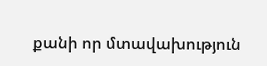քանի որ մտավախություն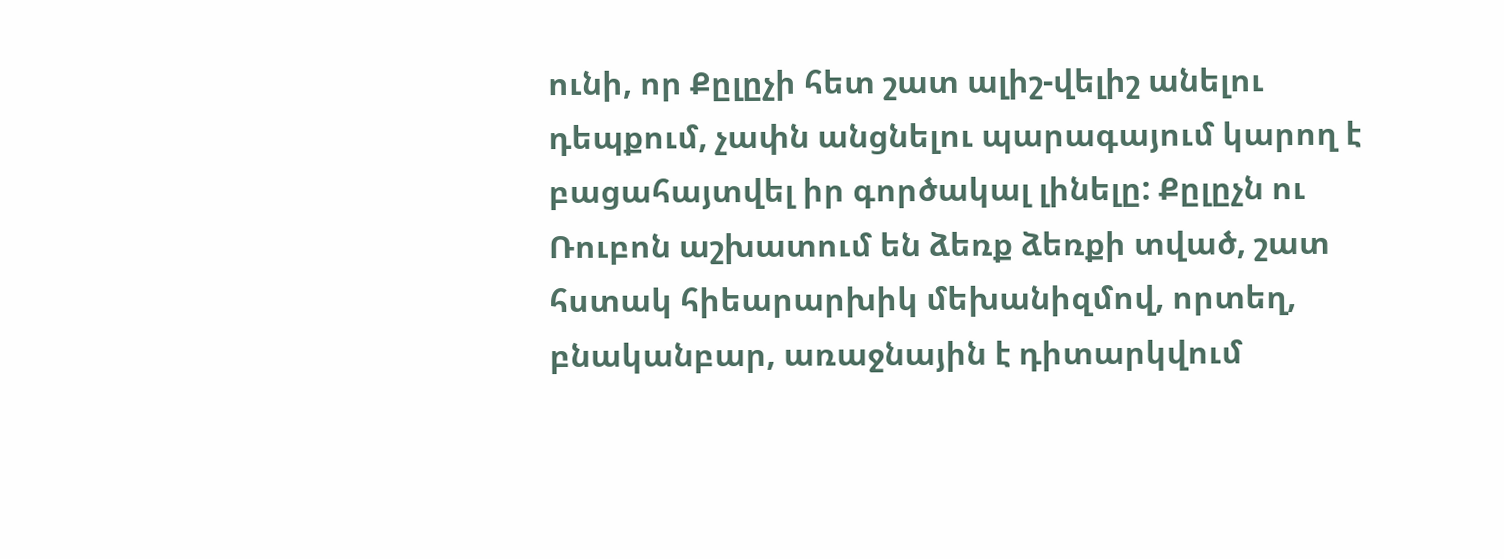ունի, որ Քըլըչի հետ շատ ալիշ-վելիշ անելու դեպքում, չափն անցնելու պարագայում կարող է բացահայտվել իր գործակալ լինելը: Քըլըչն ու Ռուբոն աշխատում են ձեռք ձեռքի տված, շատ հստակ հիեարարխիկ մեխանիզմով, որտեղ, բնականբար, առաջնային է դիտարկվում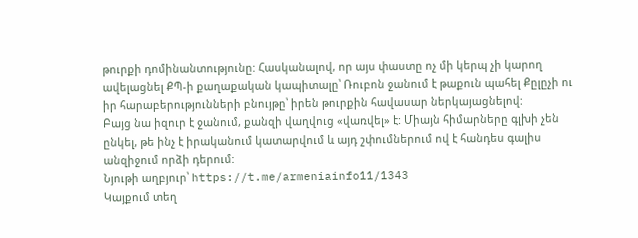թուրքի դոմինանտությունը: Հասկանալով, որ այս փաստը ոչ մի կերպ չի կարող ավելացնել ՔՊ-ի քաղաքական կապիտալը՝ Ռուբոն ջանում է թաքուն պահել Քըլըչի ու իր հարաբերությունների բնույթը՝ իրեն թուրքին հավասար ներկայացնելով:
Բայց նա իզուր է ջանում, քանզի վաղվուց «վառվել» է: Միայն հիմարները գլխի չեն ընկել, թե ինչ է իրականում կատարվում և այդ շփումներում ով է հանդես գալիս անզիջում որձի դերում:
Նյութի աղբյուր՝ https://t.me/armeniainfo11/1343
Կայքում տեղ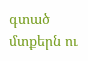գտած մտքերն ու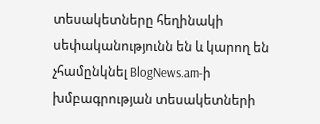տեսակետները հեղինակի սեփականությունն են և կարող են չհամընկնել BlogNews.am-ի խմբագրության տեսակետների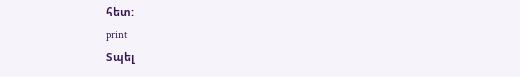հետ:
print
Տպել